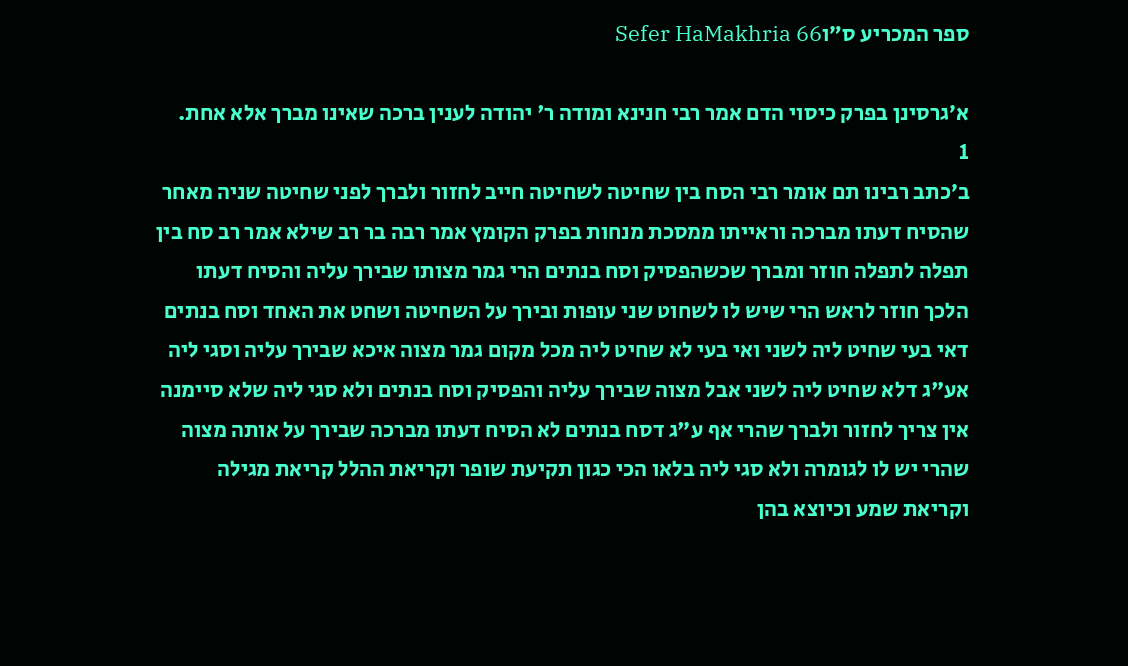ספר המכריע ס״וSefer HaMakhria 66

א׳גרסינן בפרק כיסוי הדם אמר רבי חנינא ומודה ר' יהודה לענין ברכה שאינו מברך אלא אחת.
1
ב׳כתב רבינו תם אומר רבי הסח בין שחיטה לשחיטה חייב לחזור ולברך לפני שחיטה שניה מאחר שהסיח דעתו מברכה וראייתו ממסכת מנחות בפרק הקומץ אמר רבה בר רב שילא אמר רב סח בין תפלה לתפלה חוזר ומברך שכשהפסיק וסח בנתים הרי גמר מצותו שבירך עליה והסיח דעתו הלכך חוזר לראש הרי שיש לו לשחוט שני עופות ובירך על השחיטה ושחט את האחד וסח בנתים דאי בעי שחיט ליה לשני ואי בעי לא שחיט ליה מכל מקום גמר מצוה איכא שבירך עליה וסגי ליה אע"ג דלא שחיט ליה לשני אבל מצוה שבירך עליה והפסיק וסח בנתים ולא סגי ליה שלא סיימנה אין צריך לחזור ולברך שהרי אף ע"ג דסח בנתים לא הסיח דעתו מברכה שבירך על אותה מצוה שהרי יש לו לגומרה ולא סגי ליה בלאו הכי כגון תקיעת שופר וקריאת ההלל קריאת מגילה וקריאת שמע וכיוצא בהן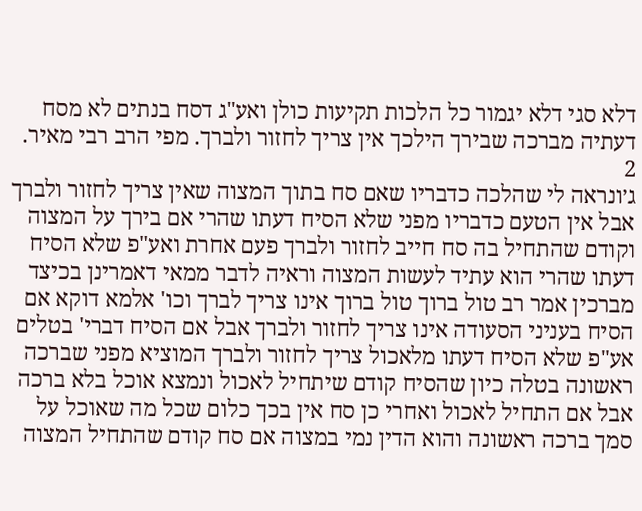דלא סגי דלא יגמור כל הלכות תקיעות כולן ואע"ג דסח בנתים לא מסח דעתיה מברכה שבירך הילכך אין צריך לחזור ולברך. מפי הרב רבי מאיר.
2
ג׳ונראה לי שהלכה כדבריו שאם סח בתוך המצוה שאין צריך לחזור ולברך אבל אין הטעם כדבריו מפני שלא הסיח דעתו שהרי אם בירך על המצוה וקודם שהתחיל בה סח חייב לחזור ולברך פעם אחרת ואע"פ שלא הסיח דעתו שהרי הוא עתיד לעשות המצוה וראיה לדבר ממאי דאמרינן בכיצד מברכין אמר רב טול ברוך טול ברוך אינו צריך לברך וכו' אלמא דוקא אם הסיח בעניני הסעודה אינו צריך לחזור ולברך אבל אם הסיח דברי' בטלים אע"פ שלא הסיח דעתו מלאכול צריך לחזור ולברך המוציא מפני שברכה ראשונה בטלה כיון שהסיח קודם שיתחיל לאכול ונמצא אוכל בלא ברכה אבל אם התחיל לאכול ואחרי כן סח אין בכך כלום שכל מה שאוכל על סמך ברכה ראשונה והוא הדין נמי במצוה אם סח קודם שהתחיל המצוה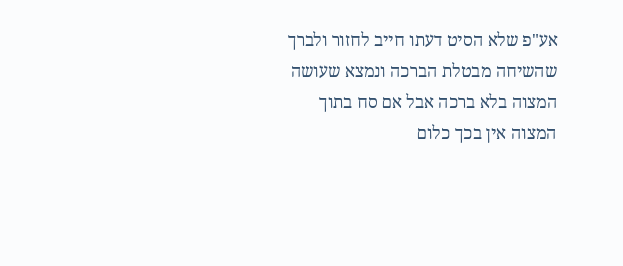אע"פ שלא הסיט דעתו חייב לחזור ולברך שהשיחה מבטלת הברכה ונמצא שעושה המצוה בלא ברכה אבל אם סח בתוך המצוה אין בכך כלום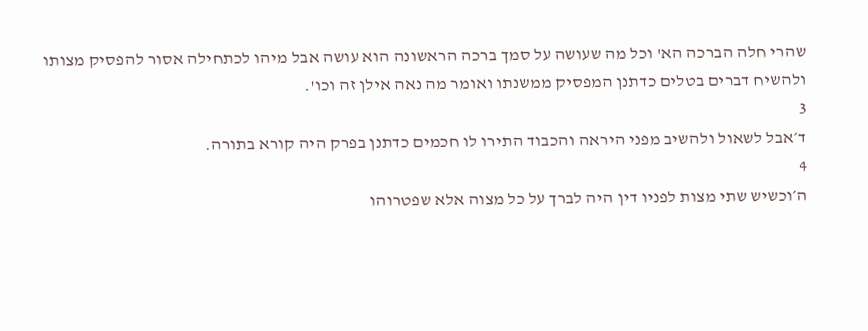שהרי חלה הברכה הא' וכל מה שעושה על סמך ברכה הראשונה הוא עושה אבל מיהו לכתחילה אסור להפסיק מצותו ולהשיח דברים בטלים כדתנן המפסיק ממשנתו ואומר מה נאה אילן זה וכו'.
3
ד׳אבל לשאול ולהשיב מפני היראה והכבוד התירו לו חכמים כדתנן בפרק היה קורא בתורה.
4
ה׳וכשיש שתי מצות לפניו דין היה לברך על כל מצוה אלא שפטרוהו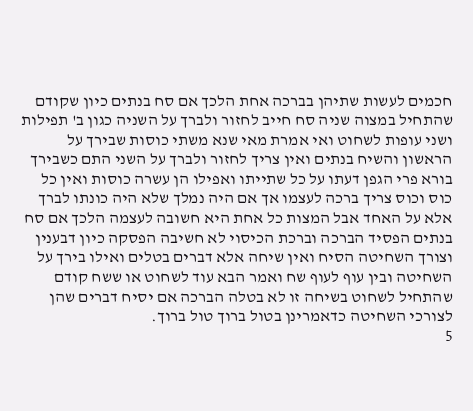חכמים לעשות שתיהן בברכה אחת הלכך אם סח בנתים כיון שקודם שהתחיל במצוה שניה סח חייב לחזור ולברך על השניה כגון ב' תפילות ושני עופות לשחוט ואי אמרת מאי שנא משתי כוסות שבירך על הראשון והשיח בנתים ואין צריך לחזור ולברך על השני התם כשבירך בורא פרי הגפן דעתו על כל שתייתו ואפילו הן עשרה כוסות ואין כל כוס וכוס צריך ברכה לעצמו אך אם היה נמלך שלא היה כונתו לברך אלא על האחד אבל המצות כל אחת היא חשובה לעצמה הלכך אם סח בנתים הפסיד הברכה וברכת הכיסוי לא חשיבה הפסקה כיון דבענין וצורך השחיטה הסיח ואין שיחה אלא דברים בטלים ואילו בירך על השחיטה ובין עוף לעוף שח ואמר הבא עוד לשחוט או ששח קודם שהתחיל לשחוט בשיחה זו לא בטלה הברכה אם יסיח דברים שהן לצורכי השחיטה כדאמרינן בטול ברוך טול ברוך.
5